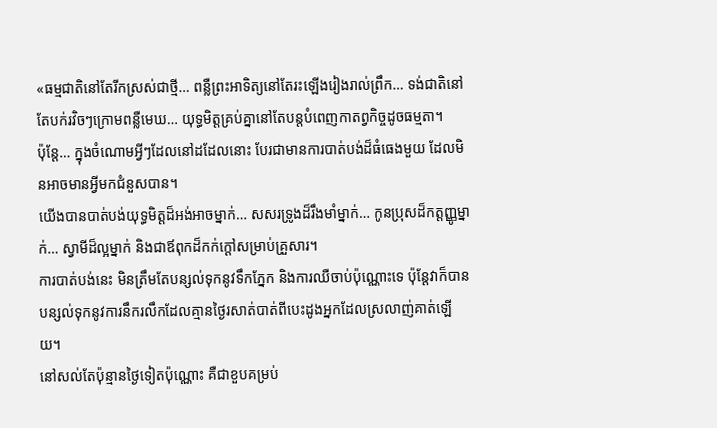«ធម្មជាតិនៅតែរីកស្រស់ជាថ្មី… ពន្លឺព្រះអាទិត្យនៅតែរះឡើងរៀងរាល់ព្រឹក… ទង់ជាតិនៅតែបក់រវិចៗក្រោមពន្លឺមេឃ… យុទ្ធមិត្តគ្រប់គ្នានៅតែបន្តបំពេញកាតព្វកិច្ចដូចធម្មតា។
ប៉ុន្តែ… ក្នុងចំណោមអ្វីៗដែលនៅដដែលនោះ បែរជាមានការបាត់បង់ដ៏ធំធេងមួយ ដែលមិនអាចមានអ្វីមកជំនួសបាន។
យើងបានបាត់បង់យុទ្ធមិត្តដ៏អង់អាចម្នាក់… សសរទ្រូងដ៏រឹងមាំម្នាក់… កូនប្រុសដ៏កត្តញ្ញូម្នាក់… ស្វាមីដ៏ល្អម្នាក់ និងជាឪពុកដ៏កក់ក្តៅសម្រាប់គ្រួសារ។
ការបាត់បង់នេះ មិនត្រឹមតែបន្សល់ទុកនូវទឹកភ្នែក និងការឈឺចាប់ប៉ុណ្ណោះទេ ប៉ុន្តែវាក៏បានបន្សល់ទុកនូវការនឹករលឹកដែលគ្មានថ្ងៃរសាត់បាត់ពីបេះដូងអ្នកដែលស្រលាញ់គាត់ឡើយ។
នៅសល់តែប៉ុន្មានថ្ងៃទៀតប៉ុណ្ណោះ គឺជាខួបគម្រប់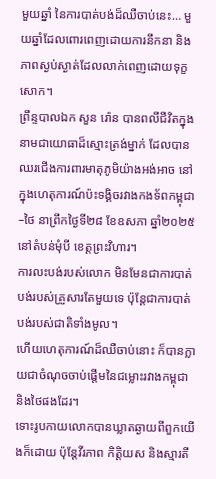មួយឆ្នាំ នៃការបាត់បង់ដ៏ឈឺចាប់នេះ… មួយឆ្នាំដែលពោរពេញដោយការនឹកនា និងភាពស្ងប់ស្ងាត់ដែលលាក់ពេញដោយទុក្ខសោក។
ព្រឹន្ទបាលឯក សួន រ៉ោន បានពលីជីវិតក្នុងនាមជាយោធាដ៏ស្មោះត្រង់ម្នាក់ ដែលបានឈរជើងការពារមាតុភូមិយ៉ាងអង់អាច នៅក្នុងហេតុការណ៍ប៉ះទង្គិចរវាងកងទ័ពកម្ពុជា–ថៃ នាព្រឹកថ្ងៃទី២៨ ខែឧសភា ឆ្នាំ២០២៥ នៅតំបន់មុំបី ខេត្តព្រះវិហារ។
ការលះបង់របស់លោក មិនមែនជាការបាត់បង់របស់គ្រួសារតែមួយទេ ប៉ុន្តែជាការបាត់បង់របស់ជាតិទាំងមូល។
ហើយហេតុការណ៍ដ៏ឈឺចាប់នោះ ក៏បានក្លាយជាចំណុចចាប់ផ្តើមនៃជម្លោះរវាងកម្ពុជា និងថៃផងដែរ។
ទោះរូបកាយលោកបានឃ្លាតឆ្ងាយពីពួកយើងក៏ដោយ ប៉ុន្តែវីរភាព កិត្តិយស និងស្មារតី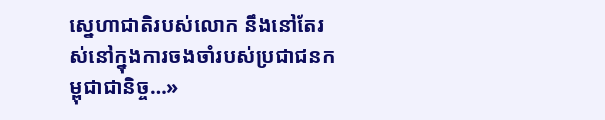ស្នេហាជាតិរបស់លោក នឹងនៅតែរស់នៅក្នុងការចងចាំរបស់ប្រជាជនកម្ពុជាជានិច្ច…»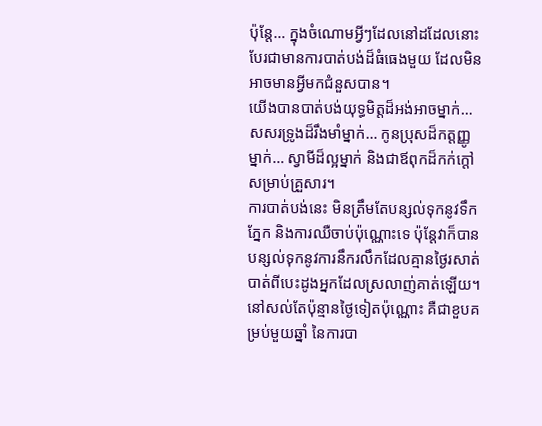ប៉ុន្តែ… ក្នុងចំណោមអ្វីៗដែលនៅដដែលនោះ បែរជាមានការបាត់បង់ដ៏ធំធេងមួយ ដែលមិនអាចមានអ្វីមកជំនួសបាន។
យើងបានបាត់បង់យុទ្ធមិត្តដ៏អង់អាចម្នាក់… សសរទ្រូងដ៏រឹងមាំម្នាក់… កូនប្រុសដ៏កត្តញ្ញូម្នាក់… ស្វាមីដ៏ល្អម្នាក់ និងជាឪពុកដ៏កក់ក្តៅសម្រាប់គ្រួសារ។
ការបាត់បង់នេះ មិនត្រឹមតែបន្សល់ទុកនូវទឹកភ្នែក និងការឈឺចាប់ប៉ុណ្ណោះទេ ប៉ុន្តែវាក៏បានបន្សល់ទុកនូវការនឹករលឹកដែលគ្មានថ្ងៃរសាត់បាត់ពីបេះដូងអ្នកដែលស្រលាញ់គាត់ឡើយ។
នៅសល់តែប៉ុន្មានថ្ងៃទៀតប៉ុណ្ណោះ គឺជាខួបគម្រប់មួយឆ្នាំ នៃការបា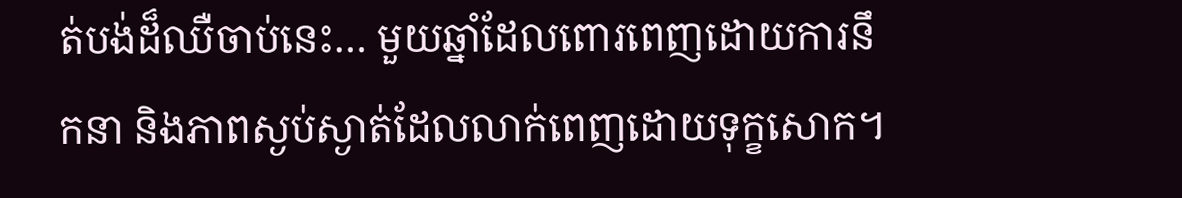ត់បង់ដ៏ឈឺចាប់នេះ… មួយឆ្នាំដែលពោរពេញដោយការនឹកនា និងភាពស្ងប់ស្ងាត់ដែលលាក់ពេញដោយទុក្ខសោក។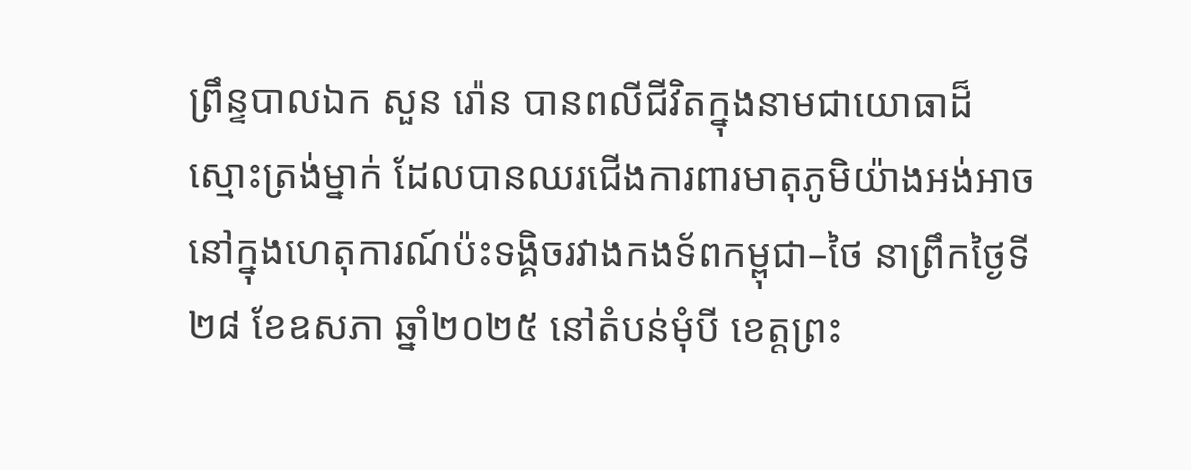ព្រឹន្ទបាលឯក សួន រ៉ោន បានពលីជីវិតក្នុងនាមជាយោធាដ៏ស្មោះត្រង់ម្នាក់ ដែលបានឈរជើងការពារមាតុភូមិយ៉ាងអង់អាច នៅក្នុងហេតុការណ៍ប៉ះទង្គិចរវាងកងទ័ពកម្ពុជា–ថៃ នាព្រឹកថ្ងៃទី២៨ ខែឧសភា ឆ្នាំ២០២៥ នៅតំបន់មុំបី ខេត្តព្រះ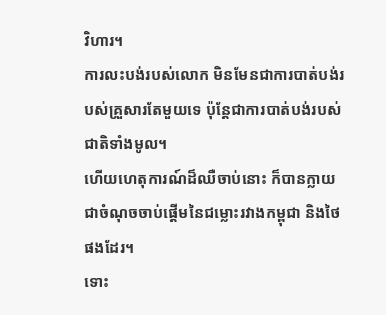វិហារ។
ការលះបង់របស់លោក មិនមែនជាការបាត់បង់របស់គ្រួសារតែមួយទេ ប៉ុន្តែជាការបាត់បង់របស់ជាតិទាំងមូល។
ហើយហេតុការណ៍ដ៏ឈឺចាប់នោះ ក៏បានក្លាយជាចំណុចចាប់ផ្តើមនៃជម្លោះរវាងកម្ពុជា និងថៃផងដែរ។
ទោះ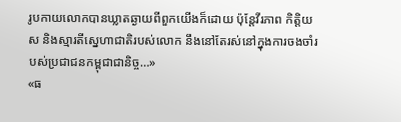រូបកាយលោកបានឃ្លាតឆ្ងាយពីពួកយើងក៏ដោយ ប៉ុន្តែវីរភាព កិត្តិយស និងស្មារតីស្នេហាជាតិរបស់លោក នឹងនៅតែរស់នៅក្នុងការចងចាំរបស់ប្រជាជនកម្ពុជាជានិច្ច…»
«ធ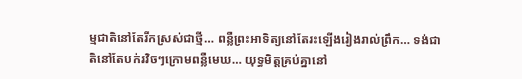ម្មជាតិនៅតែរីកស្រស់ជាថ្មី… ពន្លឺព្រះអាទិត្យនៅតែរះឡើងរៀងរាល់ព្រឹក… ទង់ជាតិនៅតែបក់រវិចៗក្រោមពន្លឺមេឃ… យុទ្ធមិត្តគ្រប់គ្នានៅ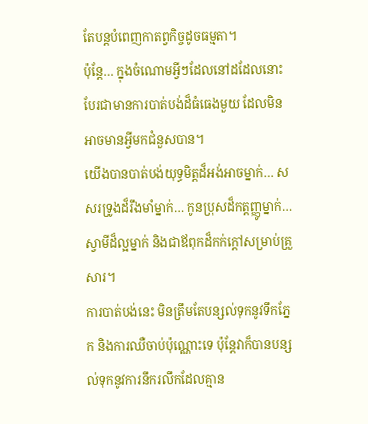តែបន្តបំពេញកាតព្វកិច្ចដូចធម្មតា។
ប៉ុន្តែ… ក្នុងចំណោមអ្វីៗដែលនៅដដែលនោះ បែរជាមានការបាត់បង់ដ៏ធំធេងមួយ ដែលមិនអាចមានអ្វីមកជំនួសបាន។
យើងបានបាត់បង់យុទ្ធមិត្តដ៏អង់អាចម្នាក់… សសរទ្រូងដ៏រឹងមាំម្នាក់… កូនប្រុសដ៏កត្តញ្ញូម្នាក់… ស្វាមីដ៏ល្អម្នាក់ និងជាឪពុកដ៏កក់ក្តៅសម្រាប់គ្រួសារ។
ការបាត់បង់នេះ មិនត្រឹមតែបន្សល់ទុកនូវទឹកភ្នែក និងការឈឺចាប់ប៉ុណ្ណោះទេ ប៉ុន្តែវាក៏បានបន្សល់ទុកនូវការនឹករលឹកដែលគ្មាន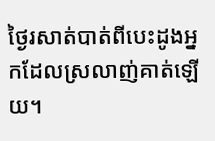ថ្ងៃរសាត់បាត់ពីបេះដូងអ្នកដែលស្រលាញ់គាត់ឡើយ។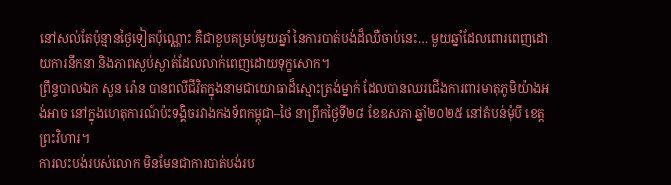នៅសល់តែប៉ុន្មានថ្ងៃទៀតប៉ុណ្ណោះ គឺជាខួបគម្រប់មួយឆ្នាំ នៃការបាត់បង់ដ៏ឈឺចាប់នេះ… មួយឆ្នាំដែលពោរពេញដោយការនឹកនា និងភាពស្ងប់ស្ងាត់ដែលលាក់ពេញដោយទុក្ខសោក។
ព្រឹន្ទបាលឯក សួន រ៉ោន បានពលីជីវិតក្នុងនាមជាយោធាដ៏ស្មោះត្រង់ម្នាក់ ដែលបានឈរជើងការពារមាតុភូមិយ៉ាងអង់អាច នៅក្នុងហេតុការណ៍ប៉ះទង្គិចរវាងកងទ័ពកម្ពុជា–ថៃ នាព្រឹកថ្ងៃទី២៨ ខែឧសភា ឆ្នាំ២០២៥ នៅតំបន់មុំបី ខេត្តព្រះវិហារ។
ការលះបង់របស់លោក មិនមែនជាការបាត់បង់រប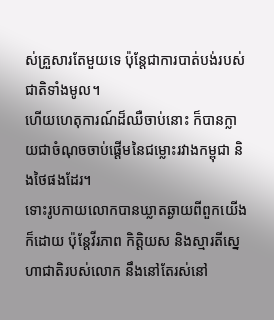ស់គ្រួសារតែមួយទេ ប៉ុន្តែជាការបាត់បង់របស់ជាតិទាំងមូល។
ហើយហេតុការណ៍ដ៏ឈឺចាប់នោះ ក៏បានក្លាយជាចំណុចចាប់ផ្តើមនៃជម្លោះរវាងកម្ពុជា និងថៃផងដែរ។
ទោះរូបកាយលោកបានឃ្លាតឆ្ងាយពីពួកយើងក៏ដោយ ប៉ុន្តែវីរភាព កិត្តិយស និងស្មារតីស្នេហាជាតិរបស់លោក នឹងនៅតែរស់នៅ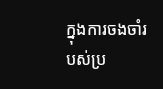ក្នុងការចងចាំរបស់ប្រ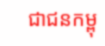ជាជនកម្ពុ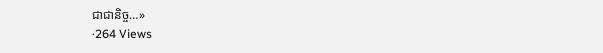ជាជានិច្ច…»
·264 Views